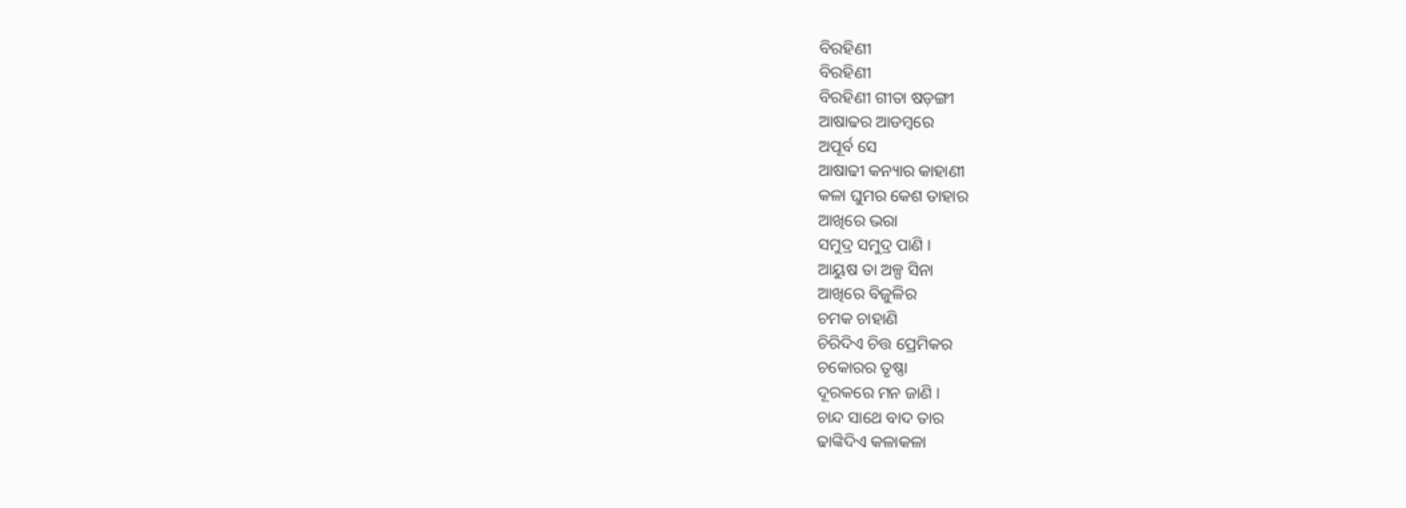ବିରହିଣୀ
ବିରହିଣୀ
ବିରହିଣୀ ଗୀତା ଷଡ଼ଙ୍ଗୀ
ଆଷାଢର ଆଡମ୍ବରେ
ଅପୂର୍ବ ସେ
ଆଷାଢୀ କନ୍ୟାର କାହାଣୀ
କଳା ଘୁମର କେଶ ତାହାର
ଆଖିରେ ଭରା
ସମୁଦ୍ର ସମୁଦ୍ର ପାଣି ।
ଆୟୁଷ ତା ଅଳ୍ପ ସିନା
ଆଖିରେ ବିଜୁଳିର
ଚମକ ଚାହାଣି
ଚିରିଦିଏ ଚିତ୍ତ ପ୍ରେମିକର
ଚକୋରର ତୃଷ୍ଣା
ଦୂରକରେ ମନ ଜାଣି ।
ଚାନ୍ଦ ସାଥେ ବାଦ ତାର
ଢାଙ୍କିଦିଏ କଳାକଳା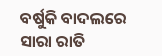ବର୍ଷୁକି ବାଦଲରେ
ସାରା ରାତି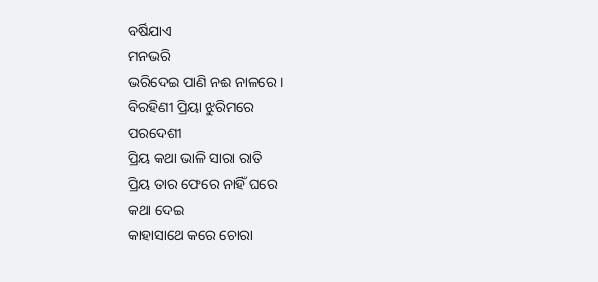ବର୍ଷିଯାଏ
ମନଭରି
ଭରିଦେଇ ପାଣି ନଈ ନାଳରେ ।
ବିରହିଣୀ ପ୍ରିୟା ଝୁରିମରେ
ପରଦେଶୀ
ପ୍ରିୟ କଥା ଭାଳି ସାରା ରାତି
ପ୍ରିୟ ତାର ଫେରେ ନାହିଁ ଘରେ
କଥା ଦେଇ
କାହାସାଥେ କରେ ଚୋରା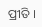ପ୍ରୀତି ।